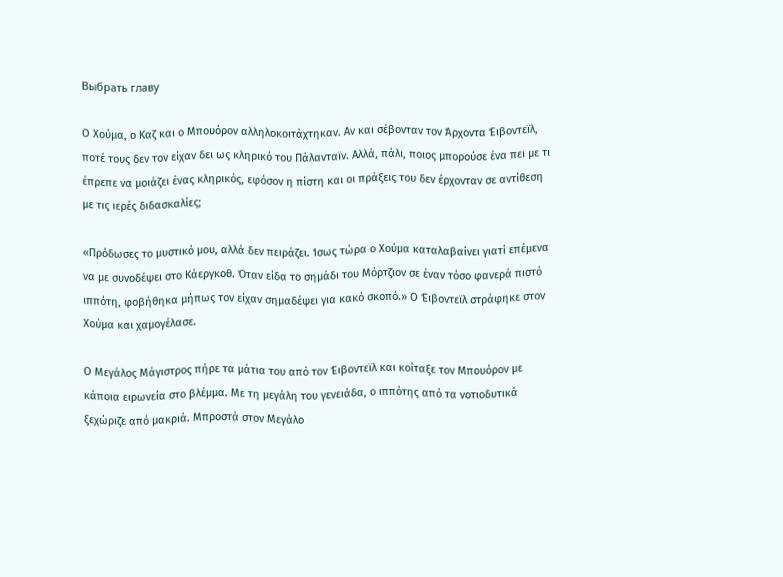Выбрать главу

Ο Χούμα, ο Καζ και ο Μπουόρον αλληλοκοιτάχτηκαν. Αν και σέβονταν τον Άρχοντα Έιβοντεϊλ, ποτέ τους δεν τον είχαν δει ως κληρικό του Πάλανταϊν. Αλλά, πάλι, ποιος μπορούσε ένα πει με τι έπρεπε να μοιάζει ένας κληρικός, εφόσον η πίστη και οι πράξεις του δεν έρχονταν σε αντίθεση με τις ιερές διδασκαλίες;

«Πρόδωσες το μυστικό μου, αλλά δεν πειράζει. Ίσως τώρα ο Χούμα καταλαβαίνει γιατί επέμενα να με συνοδέψει στο Κάεργκοθ. Όταν είδα το σημάδι του Μόρτζιον σε έναν τόσο φανερά πιστό ιππότη, φοβήθηκα μήπως τον είχαν σημαδέψει για κακό σκοπό.» Ο Έιβοντεϊλ στράφηκε στον Χούμα και χαμογέλασε.

Ο Μεγάλος Μάγιστρος πήρε τα μάτια του από τον Έιβοντεϊλ και κοίταξε τον Μπουόρον με κάποια ειρωνεία στο βλέμμα. Με τη μεγάλη του γενειάδα, ο ιππότης από τα νοτιοδυτικά ξεχώριζε από μακριά. Μπροστά στον Μεγάλο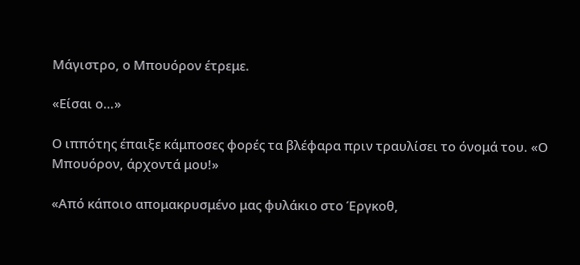Μάγιστρο, ο Μπουόρον έτρεμε.

«Είσαι ο…»

Ο ιππότης έπαιξε κάμποσες φορές τα βλέφαρα πριν τραυλίσει το όνομά του. «Ο Μπουόρον, άρχοντά μου!»

«Από κάποιο απομακρυσμένο μας φυλάκιο στο Έργκοθ,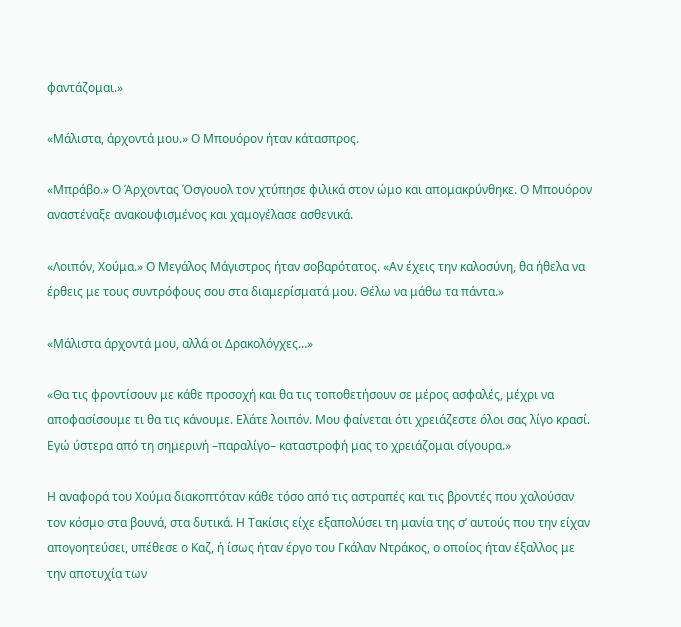φαντάζομαι.»

«Μάλιστα, άρχοντά μου.» Ο Μπουόρον ήταν κάτασπρος.

«Μπράβο.» Ο Άρχοντας Όσγουολ τον χτύπησε φιλικά στον ώμο και απομακρύνθηκε. Ο Μπουόρον αναστέναξε ανακουφισμένος και χαμογέλασε ασθενικά.

«Λοιπόν, Χούμα.» Ο Μεγάλος Μάγιστρος ήταν σοβαρότατος. «Αν έχεις την καλοσύνη, θα ήθελα να έρθεις με τους συντρόφους σου στα διαμερίσματά μου. Θέλω να μάθω τα πάντα.»

«Μάλιστα άρχοντά μου, αλλά οι Δρακολόγχες…»

«Θα τις φροντίσουν με κάθε προσοχή και θα τις τοποθετήσουν σε μέρος ασφαλές, μέχρι να αποφασίσουμε τι θα τις κάνουμε. Ελάτε λοιπόν. Μου φαίνεται ότι χρειάζεστε όλοι σας λίγο κρασί. Εγώ ύστερα από τη σημερινή –παραλίγο– καταστροφή μας το χρειάζομαι σίγουρα.»

Η αναφορά του Χούμα διακοπτόταν κάθε τόσο από τις αστραπές και τις βροντές που χαλούσαν τον κόσμο στα βουνά, στα δυτικά. Η Τακίσις είχε εξαπολύσει τη μανία της σ’ αυτούς που την είχαν απογοητεύσει, υπέθεσε ο Καζ, ή ίσως ήταν έργο του Γκάλαν Ντράκος, ο οποίος ήταν έξαλλος με την αποτυχία των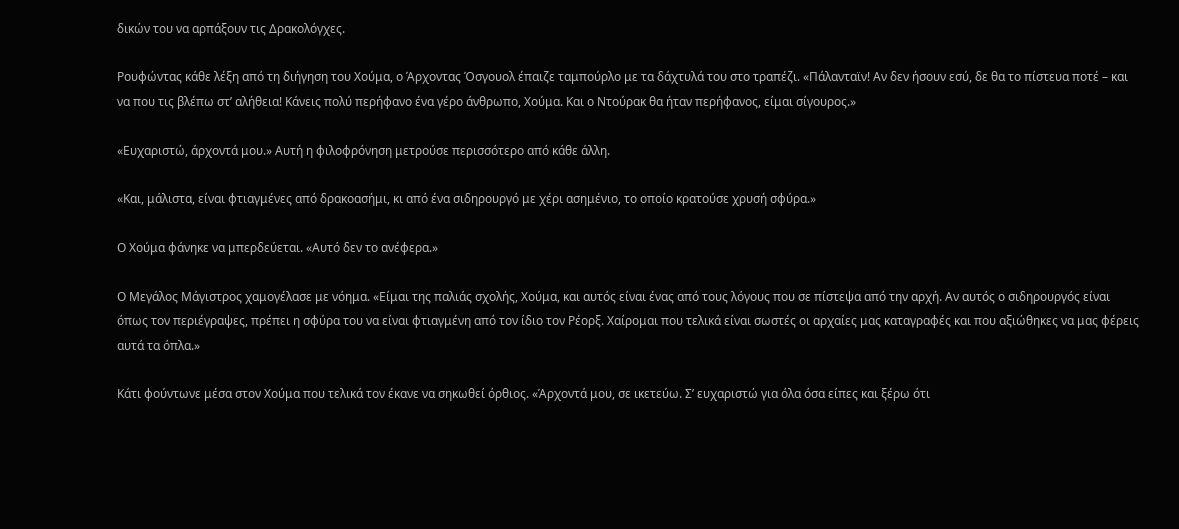δικών του να αρπάξουν τις Δρακολόγχες.

Ρουφώντας κάθε λέξη από τη διήγηση του Χούμα, ο Άρχοντας Όσγουολ έπαιζε ταμπούρλο με τα δάχτυλά του στο τραπέζι. «Πάλανταϊν! Αν δεν ήσουν εσύ, δε θα το πίστευα ποτέ – και να που τις βλέπω στ’ αλήθεια! Κάνεις πολύ περήφανο ένα γέρο άνθρωπο, Χούμα. Και ο Ντούρακ θα ήταν περήφανος, είμαι σίγουρος.»

«Ευχαριστώ, άρχοντά μου.» Αυτή η φιλοφρόνηση μετρούσε περισσότερο από κάθε άλλη.

«Και, μάλιστα, είναι φτιαγμένες από δρακοασήμι, κι από ένα σιδηρουργό με χέρι ασημένιο, το οποίο κρατούσε χρυσή σφύρα.»

Ο Χούμα φάνηκε να μπερδεύεται. «Αυτό δεν το ανέφερα.»

Ο Μεγάλος Μάγιστρος χαμογέλασε με νόημα. «Είμαι της παλιάς σχολής, Χούμα, και αυτός είναι ένας από τους λόγους που σε πίστεψα από την αρχή. Αν αυτός ο σιδηρουργός είναι όπως τον περιέγραψες, πρέπει η σφύρα του να είναι φτιαγμένη από τον ίδιο τον Ρέορξ. Χαίρομαι που τελικά είναι σωστές οι αρχαίες μας καταγραφές και που αξιώθηκες να μας φέρεις αυτά τα όπλα.»

Κάτι φούντωνε μέσα στον Χούμα που τελικά τον έκανε να σηκωθεί όρθιος. «Άρχοντά μου, σε ικετεύω. Σ’ ευχαριστώ για όλα όσα είπες και ξέρω ότι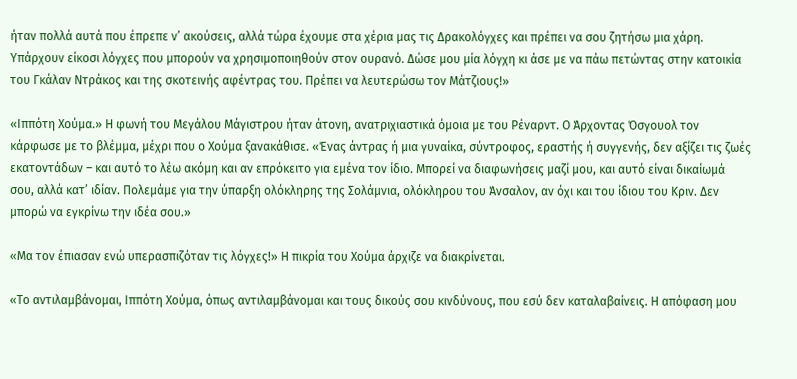ήταν πολλά αυτά που έπρεπε ν’ ακούσεις, αλλά τώρα έχουμε στα χέρια μας τις Δρακολόγχες και πρέπει να σου ζητήσω μια χάρη. Υπάρχουν είκοσι λόγχες που μπορούν να χρησιμοποιηθούν στον ουρανό. Δώσε μου μία λόγχη κι άσε με να πάω πετώντας στην κατοικία του Γκάλαν Ντράκος και της σκοτεινής αφέντρας του. Πρέπει να λευτερώσω τον Μάτζιους!»

«Ιππότη Χούμα.» Η φωνή του Μεγάλου Μάγιστρου ήταν άτονη, ανατριχιαστικά όμοια με του Ρέναρντ. Ο Άρχοντας Όσγουολ τον κάρφωσε με το βλέμμα, μέχρι που ο Χούμα ξανακάθισε. «Ένας άντρας ή μια γυναίκα, σύντροφος, εραστής ή συγγενής, δεν αξίζει τις ζωές εκατοντάδων – και αυτό το λέω ακόμη και αν επρόκειτο για εμένα τον ίδιο. Μπορεί να διαφωνήσεις μαζί μου, και αυτό είναι δικαίωμά σου, αλλά κατ’ ιδίαν. Πολεμάμε για την ύπαρξη ολόκληρης της Σολάμνια, ολόκληρου του Άνσαλον, αν όχι και του ίδιου του Κριν. Δεν μπορώ να εγκρίνω την ιδέα σου.»

«Μα τον έπιασαν ενώ υπερασπιζόταν τις λόγχες!» Η πικρία του Χούμα άρχιζε να διακρίνεται.

«Το αντιλαμβάνομαι, Ιππότη Χούμα, όπως αντιλαμβάνομαι και τους δικούς σου κινδύνους, που εσύ δεν καταλαβαίνεις. Η απόφαση μου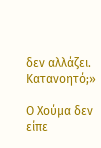δεν αλλάζει. Κατανοητό;»

Ο Χούμα δεν είπε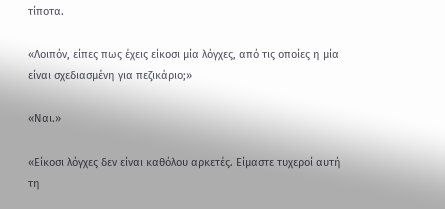τίποτα.

«Λοιπόν, είπες πως έχεις είκοσι μία λόγχες, από τις οποίες η μία είναι σχεδιασμένη για πεζικάριο;»

«Ναι.»

«Είκοσι λόγχες δεν είναι καθόλου αρκετές. Είμαστε τυχεροί αυτή τη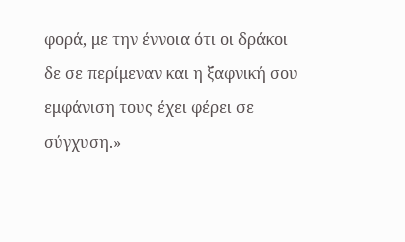φορά, με την έννοια ότι οι δράκοι δε σε περίμεναν και η ξαφνική σου εμφάνιση τους έχει φέρει σε σύγχυση.»